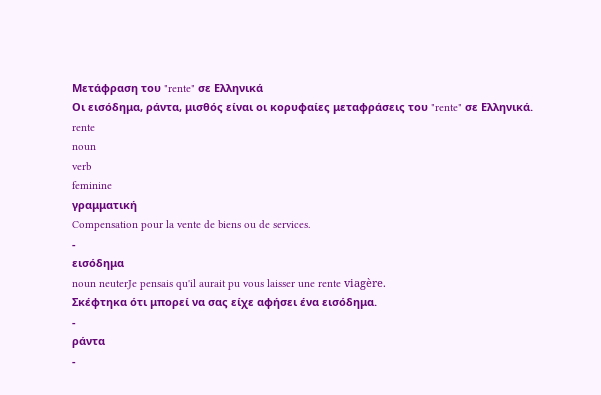Μετάφραση του "rente" σε Ελληνικά
Οι εισόδημα, ράντα, μισθός είναι οι κορυφαίες μεταφράσεις του "rente" σε Ελληνικά.
rente
noun
verb
feminine
γραμματική
Compensation pour la vente de biens ou de services.
-
εισόδημα
noun neuterJe pensais qu'il aurait pu vous laisser une rente viagère.
Σκέφτηκα ότι μπορεί να σας είχε αφήσει ένα εισόδημα.
-
ράντα
-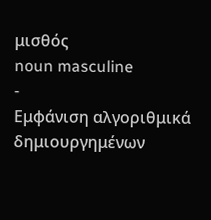μισθός
noun masculine
-
Εμφάνιση αλγοριθμικά δημιουργημένων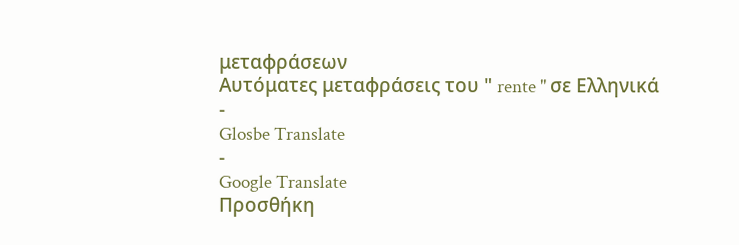μεταφράσεων
Αυτόματες μεταφράσεις του " rente " σε Ελληνικά
-
Glosbe Translate
-
Google Translate
Προσθήκη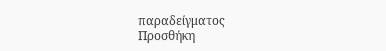παραδείγματος
Προσθήκη